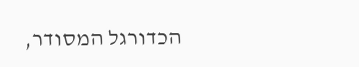הכדורגל המסודר,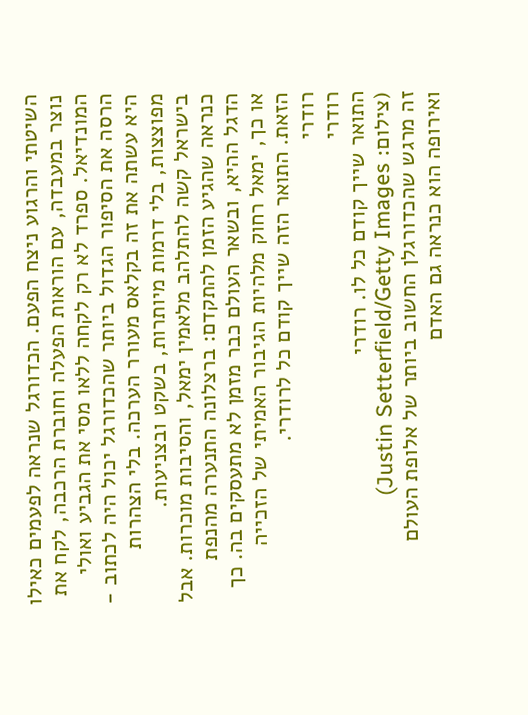השיטתי והרגוע ניצח הפעם. הכדורגל שנראה לפעמים כאילו נוצר במעבדה, עם הוראות הפעלה וחוברת הרכבה, לקח את המונדיאל. ספרד לא רק לקחה ללאו מסי את הגביע ואולי הרסה את הסיפור הגדול ביותר שהכדורגל יכול היה לכתוב - היא עשתה את זה בקלאס מעורר הערכה. בלי הצהרות מפוצצות, בלי דרמות מיותרות, בשקט ובצניעות.
בישראל קשה להתלהב מלאמין ימאל, והסיבות מוכרות. אבל כנראה שהגיע הזמן להתקדם: ברצלונה התנערה מהנפת הדגל ההיא, ובשאר העולם כבר מזמן לא מתעסקים בה. כך או כך, ימאל רחוק מלהיות הגיבור האמיתי של הזכייה הזאת. התואר הזה שייך קודם כל לרודרי.
רודרי
רודרי
התואר שייך קודם כל לו. רודרי
(צילום: Justin Setterfield/Getty Images)
זה מרגש שהכדורגלן החשוב ביותר של אלופת העולם ואירופה הוא כנראה גם האדם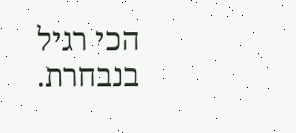הכי רגיל בנבחרת.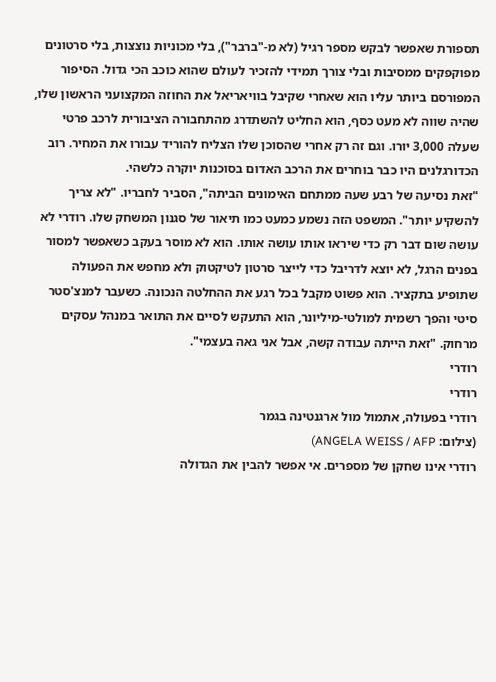תספורת שאפשר לבקש מספר רגיל (לא מ-"ברבר"), בלי מכוניות נוצצות, בלי סרטונים מפוקפקים ממסיבות ובלי צורך תמידי להזכיר לעולם שהוא כוכב הכי גדול. הסיפור המפורסם ביותר עליו הוא שאחרי שקיבל בוויאריאל את החוזה המקצועני הראשון שלו, שהיה שווה לא מעט כסף, הוא החליט להשתדרג מהתחבורה הציבורית לרכב פרטי שעלה 3,000 יורו. וגם זה רק אחרי שהסוכן שלו הצליח להוריד עבורו את המחיר. רוב הכדורגלנים היו כבר בוחרים את הרכב האדום בסוכנות יוקרה כלשהי.
"זאת נסיעה של רבע שעה ממתחם האימונים הביתה", הסביר לחבריו. "לא צריך להשקיע יותר". המשפט הזה נשמע כמעט כמו תיאור של סגנון המשחק שלו. רודרי לא עושה שום דבר רק כדי שיראו אותו עושה אותו. הוא לא מוסר בעקב כשאפשר למסור בפנים הרגל, לא יוצא לדריבל כדי לייצר סרטון לטיקטוק ולא מחפש את הפעולה שתופיע בתקציר. הוא פשוט מקבל בכל רגע את ההחלטה הנכונה. כשעבר למנצ'סטר סיטי והפך רשמית למולטי-מיליונר, הוא התעקש לסיים את התואר במנהל עסקים מרחוק. "זאת הייתה עבודה קשה, אבל אני גאה בעצמי".
רודרי
רודרי
רודרי בפעולה, אתמול מול ארגנטינה בגמר
(צילום: ANGELA WEISS / AFP)
רודרי אינו שחקן של מספרים. אי אפשר להבין את הגדולה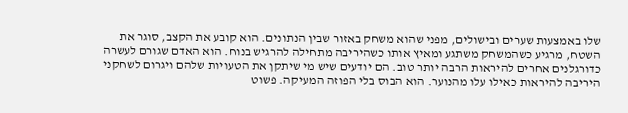שלו באמצעות שערים ובישולים, מפני שהוא משחק באזור שבין הנתונים. הוא קובע את הקצב, סוגר את השטח, מרגיע כשהמשחק משתגע ומאיץ אותו כשהיריבה מתחילה להרגיש בנוח. הוא האדם שגורם לעשרה כדורגלנים אחרים להיראות הרבה יותר טוב. הם יודעים שיש מי שיתקן את הטעויות שלהם ויגרום לשחקני היריבה להיראות כאילו עלו מהנוער. הוא הבוס בלי הפוזה המעיקה. פשוט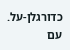כדורגלן-על. עם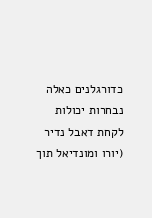כדורגלנים כאלה נבחרות יכולות לקחת דאבל נדיר (יורו ומונדיאל תוך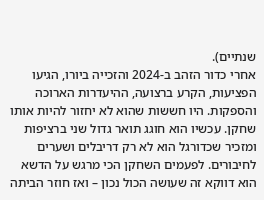שנתיים).
אחרי כדור הזהב ב-2024 והזכייה ביורו, הגיעו הפציעות, הקרע ברצועה, ההיעדרות הארוכה והספקות. היו חששות שהוא לא יחזור להיות אותו שחקן. עכשיו הוא חוגג תואר גדול שני ברציפות ומזכיר שכדורגל הוא לא רק דריבלים ושערים לחיבורים. לפעמים השחקן הכי מרגש על הדשא הוא דווקא זה שעושה הכול נכון – ואז חוזר הביתה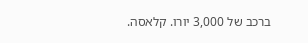ברכב של 3,000 יורו. קלאסה.